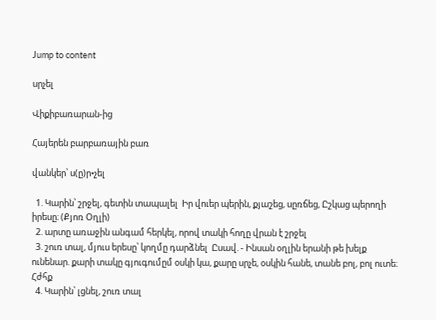Jump to content

սրչել

Վիքիբառարան-ից

Հայերեն բարբառային բառ

վանկեր՝ ս(ը)ր•չել

  1. Կարին՝ շրջել, գետին տապալել  Իր վուեր պերին, քյաշեց, սըռճեց, Ըշկաց պերողի իրեսը։ (Քյոռ Օղլի)
  2. արտը առաջին անգամ հերկել, որով տակի հողը վրան է շրջել
  3. շուռ տալ, մյուս երեսը՝ կողմը դարձնել  Ըսավ. - Ինսան օղլին երանի թե խելք ունենար. քարի տակը գյուգումըմ օսկի կա, քարը սրչե, օսկին հանե, տանե բոլ, բոլ ուտե։ Հժհք
  4. Կարին՝ լցնել, շուռ տալ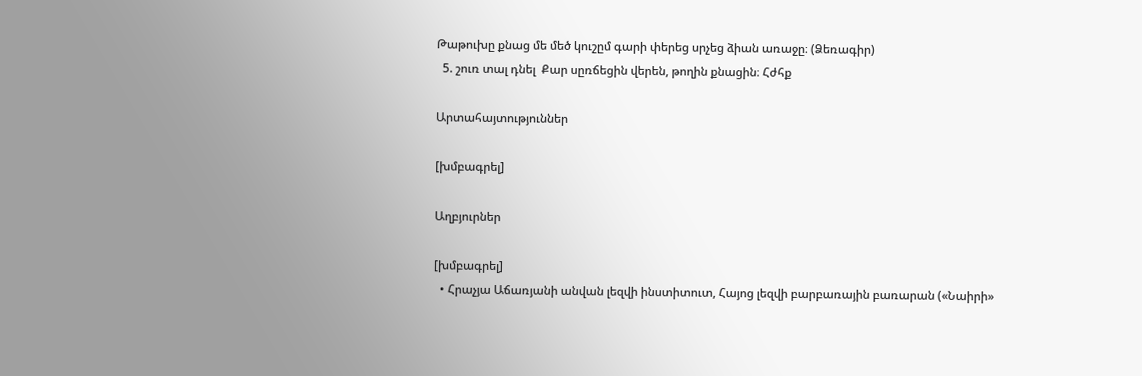Թաթուխը քնաց մե մեծ կուշըմ գարի փերեց սրչեց ձիան առաջը։ (Ձեռագիր)
  5. շուռ տալ դնել  Քար սըռճեցին վերեն, թողին քնացին։ Հժհք

Արտահայտություններ

[խմբագրել]

Աղբյուրներ

[խմբագրել]
  • Հրաչյա Աճառյանի անվան լեզվի ինստիտուտ, Հայոց լեզվի բարբառային բառարան («Նաիրի»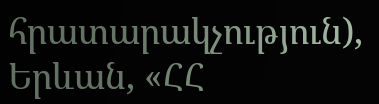հրատարակչություն), Երևան, «ՀՀ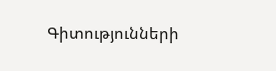Գիտությունների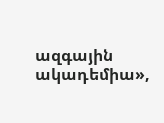ազգային ակադեմիա»,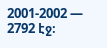2001-2002 — 2792 էջ։